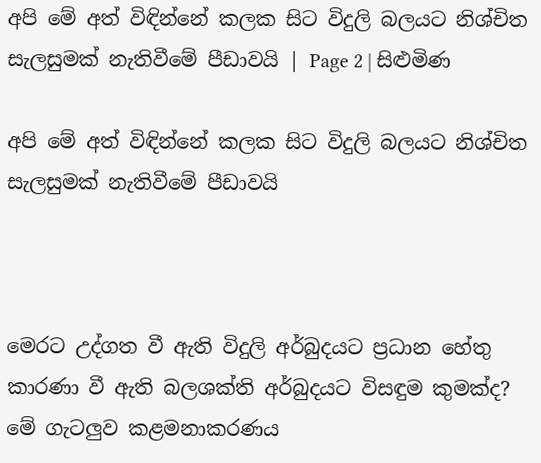අපි මේ අත් විඳින්නේ කලක සිට විදුලි බලයට නිශ්චිත සැලසුමක් නැතිවීමේ පීඩාවයි | Page 2 | සිළුමිණ

අපි මේ අත් විඳින්නේ කලක සිට විදුලි බලයට නිශ්චිත සැලසුමක් නැතිවීමේ පීඩාවයි



මෙරට උද්ගත වී ඇති විදුලි අර්බුදයට ප්‍රධාන හේතු කාරණා වී ඇති බලශක්ති අර්බුදයට විසඳුම කුමක්ද? මේ ගැටලුව කළමනාකරණය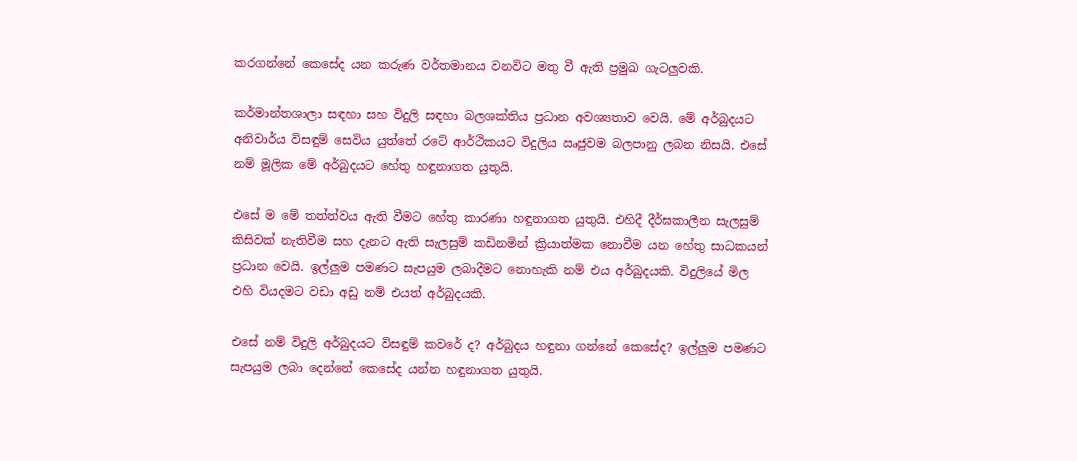කරගන්නේ කෙසේද යන කරුණ වර්තමානය වනවිට මතු වී ඇති ප්‍රමුඛ ගැටලුවකි.

කර්මාන්තශාලා සඳහා සහ විදුලි සඳහා බලශක්තිය ප්‍රධාන අවශ්‍යතාව වෙයි. මේ අර්බුදයට අනිවාර්ය විසඳුම් සෙවිය යුත්තේ රටේ ආර්ථිකයට විදුලිය ඍජුවම බලපානු ලබන නිසයි. එසේ නම් මූලික මේ අර්බුදයට හේතු හඳුනාගත යුතුයි.

එසේ ම මේ තත්ත්වය ඇති වීමට හේතු කාරණා හඳුනාගත යුතුයි. එහිදී දීර්ඝකාලීන සැලසුම් කිසිවක් නැතිවීම සහ දැනට ඇති සැලසුම් කඩිනමින් ක්‍රියාත්මක නොවීම යන හේතු සාධකයන් ප්‍රධාන වෙයි. ඉල්ලුම පමණට සැපයුම ලබාදීමට නොහැකි නම් එය අර්බුදයකි. විදුලියේ මිල එහි වියදමට වඩා අඩු නම් එයත් අර්බුදයකි.

එසේ නම් විදුලි අර්බුදයට විසඳුම් කවරේ ද? අර්බුදය හඳුනා ගන්නේ කෙසේද? ඉල්ලුම පමණට සැපයුම ලබා දෙන්නේ කෙසේද යන්න හඳුනාගත යුතුයි.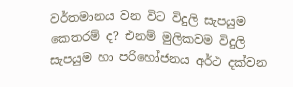වර්තමානය වන විට විදුලි සැපයුම කෙතරම් ද? එනම් මුලිකවම විදුලි සැපයුම හා පරිහෝජනය අර්ථ දක්වන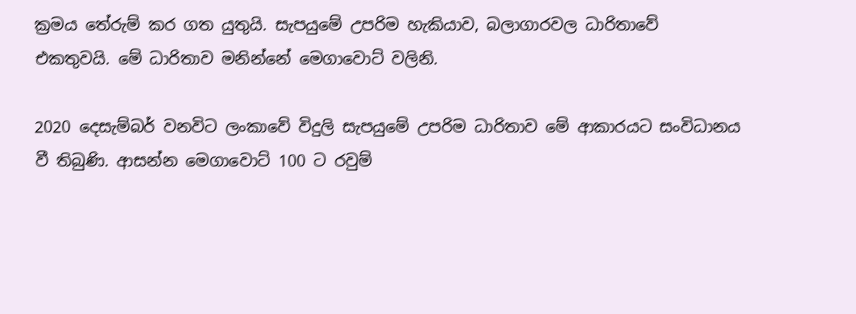ක්‍රමය තේරුම් කර ගත යුතුයි. සැපයුමේ උපරිම හැකියාව, බලාගාරවල ධාරිතාවේ එකතුවයි. මේ ධාරිතාව මනින්නේ මෙගාවොට් වලිනි.

2020 දෙසැම්බර් වනවිට ලංකාවේ විදුලි සැපයුමේ උපරිම ධාරිතාව මේ ආකාරයට සංවිධානය වී තිබුණි. ආසන්න මෙගාවොට් 100 ට රවුම්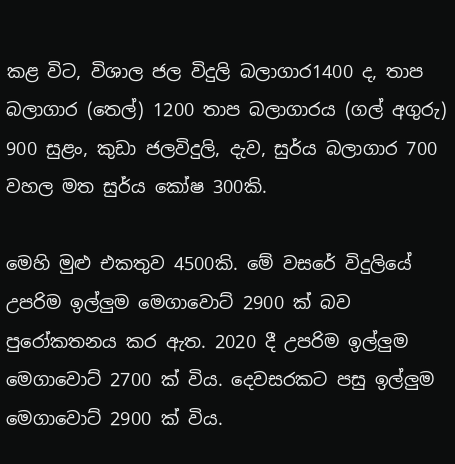කළ විට, විශාල ජල විදුලි බලාගාර1400 ද, තාප බලාගාර (තෙල්) 1200 තාප බලාගාරය (ගල් අගුරු) 900 සුළං, කුඩා ජලවිදුලි, දැව, සුර්ය බලාගාර 700 වහල මත සුර්ය කෝෂ 300කි.

මෙහි මුළු එකතුව 4500කි. මේ වසරේ විදුලියේ උපරිම ඉල්ලුම මෙගාවොට් 2900 ක් බව පුරෝකතනය කර ඇත. 2020 දී උපරිම ඉල්ලුම මෙගාවොට් 2700 ක් විය. දෙවසරකට පසු ඉල්ලුම මෙගාවොට් 2900 ක් විය.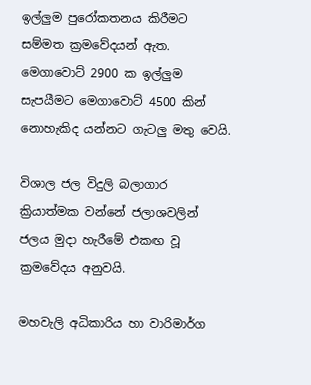ඉල්ලුම පුරෝකතනය කිරීමට සම්මත ක්‍රමවේදයන් ඇත. මෙගාවොට් 2900 ක ඉල්ලුම සැපයීමට මෙගාවොට් 4500 කින් නොහැකිද යන්නට ගැටලු මතු වෙයි.

විශාල ජල විදුලි බලාගාර ක්‍රියාත්මක වන්නේ ජලාශවලින් ජලය මුදා හැරීමේ එකඟ වූ ක්‍රමවේදය අනුවයි.

මහවැලි අධිකාරිය හා වාරිමාර්ග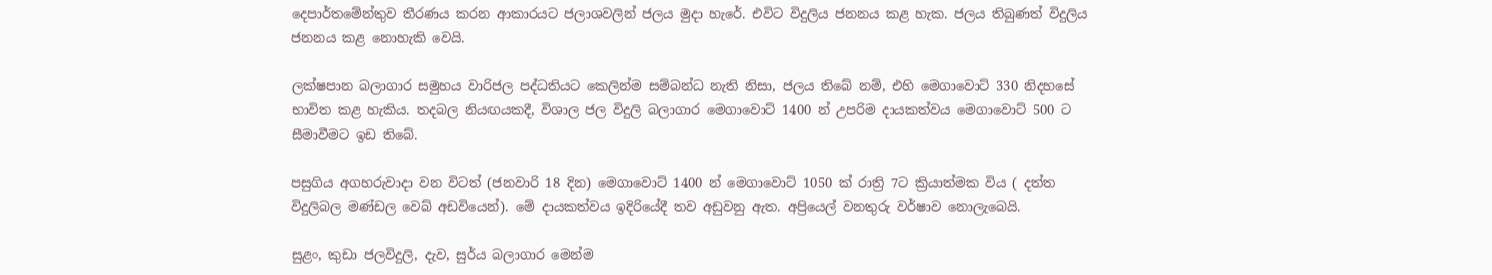දෙපාර්තමේන්තුව තීරණය කරන ආකාරයට ජලාශවලින් ජලය මුදා හැරේ. එවිට විදුලිය ජනනය කළ හැක. ජලය තිබුණත් විදුලිය ජනනය කළ නොහැකි වෙයි.

ලක්ෂපාන බලාගාර සමුහය වාරිජල පද්ධතියට කෙලින්ම සම්බන්ධ නැති නිසා, ජලය තිබේ නම්, එහි මෙගාවොට් 330 නිදහසේ භාවිත කළ හැකිය. තදබල නියඟයකදී, විශාල ජල විදුලි බලාගාර මෙගාවොට් 1400 න් උපරිම දායකත්වය මෙගාවොට් 500 ට සීමාවීමට ඉඩ තිබේ.

පසුගිය අගහරුවාදා වන විටත් (ජනවාරි 18 දින) මෙගාවොට් 1400 න් මෙගාවොට් 1050 ක් රාත්‍රි 7ට ක්‍රියාත්මක විය ( දත්ත විදුලිබල මණ්ඩල වෙබ් අඩවියෙන්). මේ දායකත්වය ඉදිරියේදී තව අඩුවනු ඇත. අප්‍රියෙල් වනතුරු වර්ෂාව නොලැබෙයි.

සුළං, කුඩා ජලවිදුලි, දැව, සුර්ය බලාගාර මෙන්ම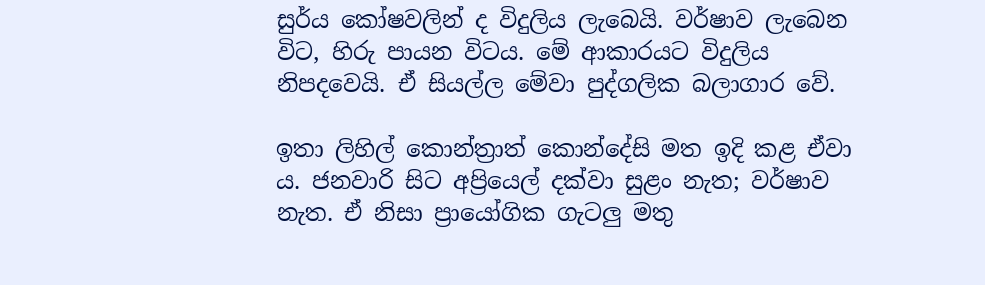සුර්ය කෝෂවලින් ද විදුලිය ලැබෙයි. වර්ෂාව ලැබෙන විට, හිරු පායන විටය. මේ ආකාරයට විදුලිය නිපදවෙයි. ඒ සියල්ල මේවා පුද්ගලික බලාගාර වේ.

ඉතා ලිහිල් කොන්ත්‍රාත් කොන්දේසි මත ඉදි කළ ඒවා ය. ජනවාරි සිට අප්‍රියෙල් දක්වා සුළං නැත; වර්ෂාව නැත. ඒ නිසා ප්‍රායෝගික ගැටලු මතු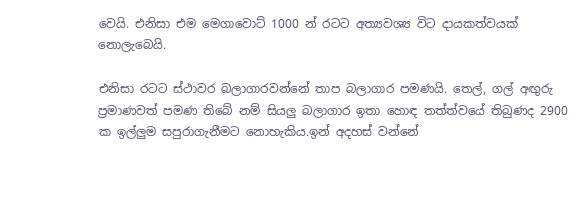වෙයි. එනිසා එම මෙගාවොට් 1000 න් රටට අත්‍යවශ්‍ය විට දායකත්වයක් නොලැබෙයි.

එනිසා රටට ස්ථාවර බලාගාරවන්නේ තාප බලාගාර පමණයි. තෙල්, ගල් අඟුරු ප්‍රමාණවත් පමණ තිබේ නම් සියලු බලාගාර ඉතා හොඳ තත්ත්වයේ තිබුණද 2900 ක ඉල්ලුම සපුරාගැනීමට නොහැකිය.ඉන් අදහස් වන්නේ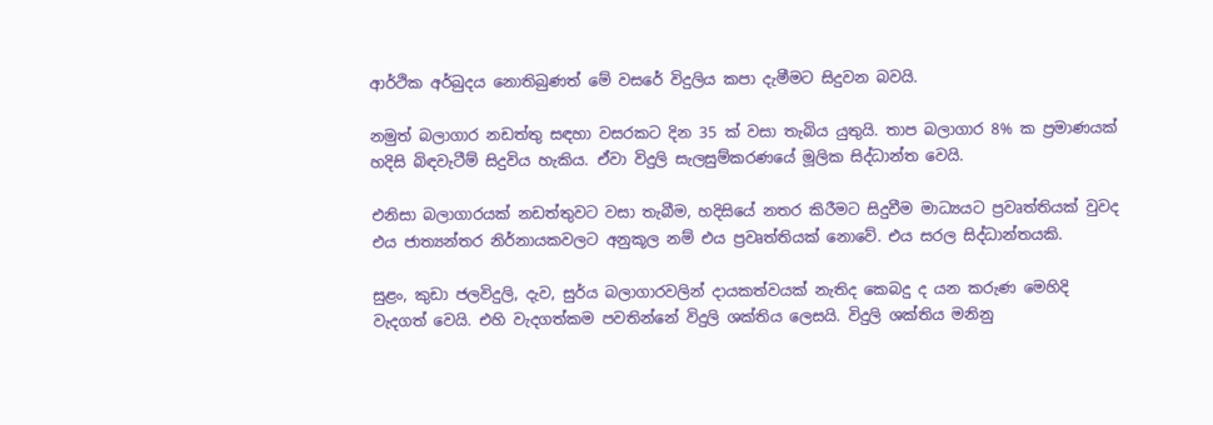ආර්ථික අර්බුදය නොතිබුණත් මේ වසරේ විදුලිය කපා දැමීමට සිදුවන බවයි.

නමුත් බලාගාර නඩත්තු සඳහා වසරකට දින 35 ක් වසා තැබිය යුතුයි. තාප බලාගාර 8% ක ප්‍රමාණයක් හදිසි බිඳවැටීම් සිදුවිය හැකිය. ඒවා විදුලි සැලසුම්කරණයේ මූලික සිද්ධාන්ත වෙයි.

එනිසා බලාගාරයක් නඩත්තුවට වසා තැබීම, හදිසියේ නතර කිරීමට සිදුවීම මාධ්‍යයට ප්‍රවෘත්තියක් වුවද එය ජාත්‍යන්තර නිර්නායකවලට අනුකූල නම් එය ප්‍රවෘත්තියක් නොවේ. එය සරල සිද්ධාන්තයකි.

සුළං, කුඩා ජලවිදුලි, දැව, සුර්ය බලාගාරවලින් දායකත්වයක් නැතිද කෙබදු ද යන කරුණ මෙහිදි වැදගත් වෙයි. එහි වැදගත්කම පවතින්නේ විදුලි ශක්තිය ලෙසයි. විදුලි ශක්තිය මනිනු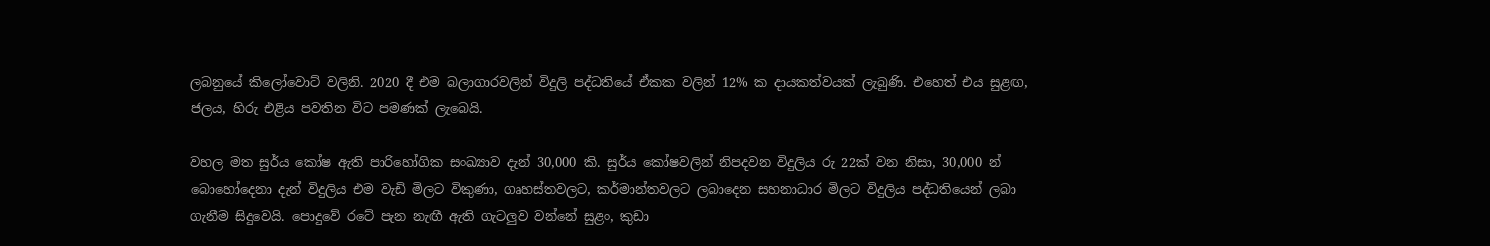ලබනුයේ කිලෝවොට් වලිනි. 2020 දී එම බලාගාරවලින් විදුලි පද්ධතියේ ඒකක වලින් 12% ක දායකත්වයක් ලැබුණි. එහෙත් එය සුළඟ, ජලය, හිරු එළිය පවතින විට පමණක් ලැබෙයි.

වහල මත සුර්ය කෝෂ ඇති පාරිහෝගික සංඛ්‍යාව දැන් 30,000 කි. සුර්ය කෝෂවලින් නිපදවන විදුලිය රු 22ක් වන නිසා, 30,000 න් බොහෝදෙනා දැන් විදුලිය එම වැඩි මිලට විකුණා, ගෘහස්තවලට, කර්මාන්තවලට ලබාදෙන සහනාධාර මිලට විදුලිය පද්ධතියෙන් ලබා ගැනීම සිදුවෙයි. පොදුවේ රටේ පැන නැඟී ඇති ගැටලුව වන්නේ සුළං, කුඩා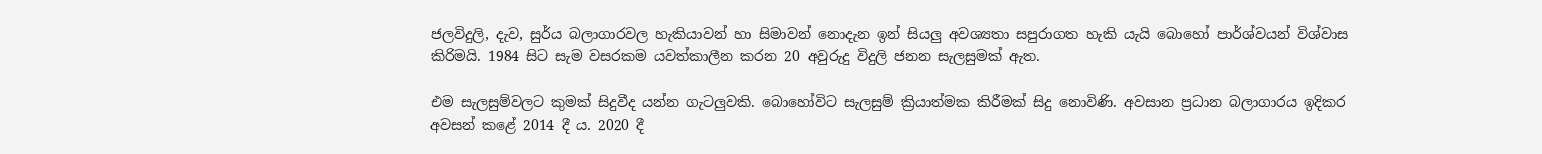ජලවිදුලි, දැව, සුර්ය බලාගාරවල හැකියාවන් හා සිමාවන් නොදැන ඉන් සියලු අවශ්‍යතා සපුරාගත හැකි යැයි බොහෝ පාර්ශ්වයන් විශ්වාස කිරිමයි. 1984 සිට සැම වසරකම යවත්කාලීන කරන 20 අවුරුදු විදුලි ජනන සැලසුමක් ඇත.

එම සැලසුම්වලට කුමක් සිදුවීද යන්න ගැටලුවකි. බොහෝවිට සැලසුම් ක්‍රියාත්මක කිරීමක් සිදු නොවිණි. අවසාන ප්‍රධාන බලාගාරය ඉදිකර අවසන් කළේ 2014 දී ය. 2020 දී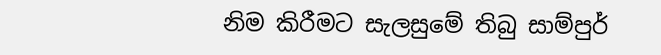නිම කිරීමට සැලසුමේ තිබු සාම්පුර්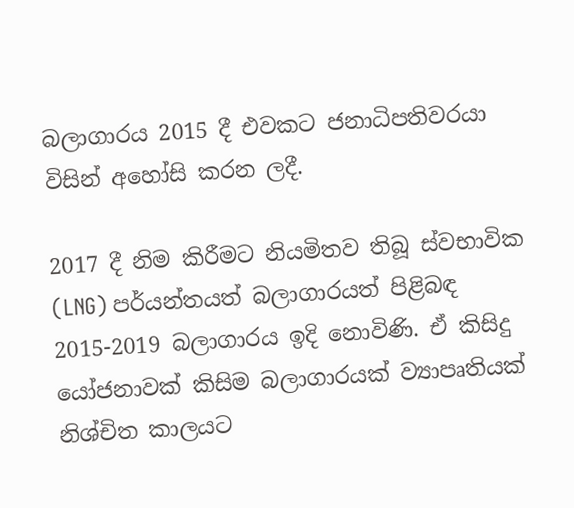බලාගාරය 2015 දී එවකට ජනාධිපතිවරයා විසින් අහෝසි කරන ලදී.

2017 දී නිම කිරීමට නියමිතව තිබූ ස්වභාවික (LNG) පර්යන්තයත් බලාගාරයත් පිළිබඳ 2015-2019 බලාගාරය ඉදි නොවිණි. ඒ කිසිදු යෝජනාවක් කිසිම බලාගාරයක් ව්‍යාපෘතියක් නිශ්චිත කාලයට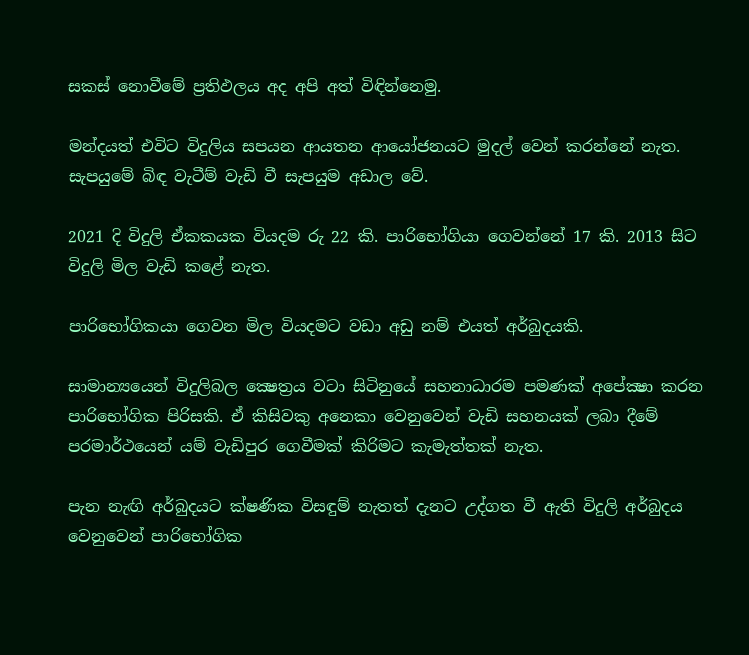සකස් නොවීමේ ප්‍රතිඵලය අද අපි අත් විඳින්නෙමු.

මන්දයත් එවිට විදුලිය සපයන ආයතන ආයෝජනයට මුදල් වෙන් කරන්නේ නැත. සැපයුමේ බිඳ වැටීම් වැඩි වී සැපයුම අඩාල වේ.

2021 දි විදුලි ඒකකයක වියදම රු 22 කි. පාරිභෝගියා ගෙවන්නේ 17 කි. 2013 සිට විදුලි මිල වැඩි කළේ නැත.

පාරිභෝගිකයා ගෙවන මිල වියදමට වඩා අඩු නම් එයත් අර්බුදයකි.

සාමාන්‍යයෙන් විදුලිබල ක්‍ෂෙත්‍රය වටා සිටිනුයේ සහනාධාරම පමණක් අපේක්‍ෂා කරන පාරිභෝගික පිරිසකි. ඒ කිසිවකු අනෙකා වෙනුවෙන් වැඩි සහනයක් ලබා දීමේ පරමාර්ථයෙන් යම් වැඩිපුර ගෙවීමක් කිරිමට කැමැත්තක් නැත.

පැන නැඟි අර්බුදයට ක්ෂණික විසඳුම් නැතත් දැනට උද්ගත වී ඇති විදුලි අර්බුදය වෙනුවෙන් පාරිභෝගික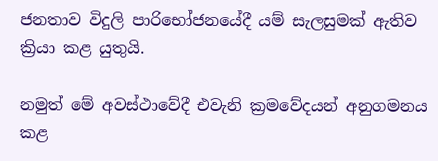ජනතාව විදුලි පාරිභෝජනයේදී යම් සැලසුමක් ඇතිව ක්‍රියා කළ යුතුයි.

නමුත් මේ අවස්ථාවේදී එවැනි ක්‍රමවේදයන් අනුගමනය කළ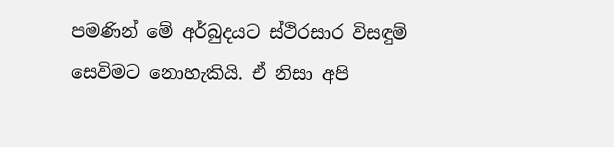පමණින් මේ අර්බුදයට ස්ථිරසාර විසඳුම් සෙවිමට නොහැකියි. ඒ නිසා අපි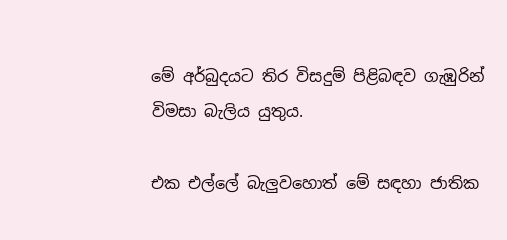මේ අර්බුදයට තිර විසදුම් පිළිබඳව ගැඹුරින් විමසා බැලිය යුතුය.

එක එල්ලේ බැලුවහොත් මේ සඳහා ජාතික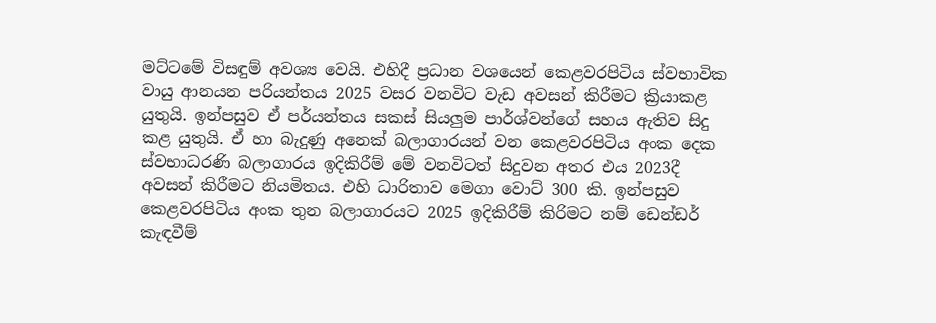මට්ටමේ විසඳුම් අවශ්‍ය වෙයි. එහිදී ප්‍රධාන වශයෙන් කෙළවරපිටිය ස්වභාවික වායු ආනයන පරියන්තය 2025 වසර වනවිට වැඩ අවසන් කිරීමට ක්‍රියාකළ යුතුයි. ඉන්පසුව ඒ පර්යන්තය සකස් සියලුම පාර්ශ්වන්ගේ සහය ඇතිව සිදු කළ යුතුයි. ඒ හා බැදුණු අනෙක් බලාගාරයන් වන කෙළවරපිටිය අංක දෙක ස්වභාධරණි බලාගාරය ඉදිකිරීම් මේ වනවිටත් සිදුවන අතර එය 2023දී අවසන් කිරීමට නියමිතය. එහි ධාරිතාව මෙගා වොට් 300 කි. ඉන්පසුව කෙළවරපිටිය අංක තුන බලාගාරයට 2025 ඉදිකිරීම් කිරිමට නම් ඩෙන්ඩර් කැඳවීම්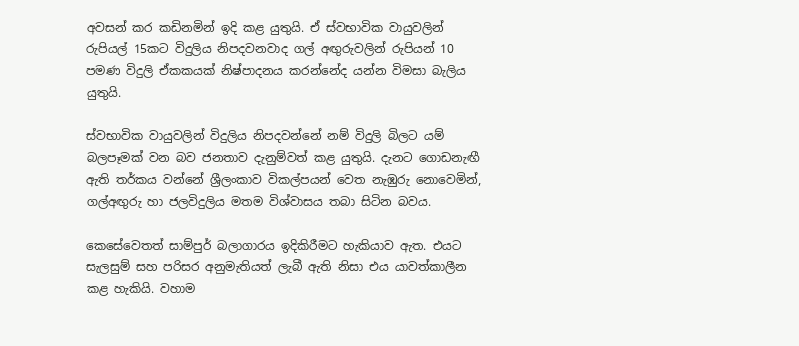අවසන් කර කඩිනමින් ඉදි කළ යුතුයි. ඒ ස්වභාවික වායුවලින් රුපියල් 15කට විදුලිය නිපදවනවාද ගල් අඟුරුවලින් රුපියන් 10 පමණ විදුලි ඒකකයක් නිෂ්පාදනය කරන්නේද යන්න විමසා බැලිය යුතුයි.

ස්වභාවික වායුවලින් විදුලිය නිපදවන්නේ නම් විදුලි බිලට යම් බලපෑමක් වන බව ජනතාව දැනුම්වත් කළ යුතුයි. දැනට ගොඩනැඟී ඇති තර්කය වන්නේ ශ්‍රීලංකාව විකල්පයන් වෙත නැඹුරු නොවෙමින්, ගල්අඟුරු හා ජලවිදුලිය මතම විශ්වාසය තබා සිටින බවය.

කෙසේවෙතත් සාම්පුර් බලාගාරය ඉදිකිරීමට හැකියාව ඇත. එයට සැලසුම් සහ පරිසර අනුමැතියත් ලැබී ඇති නිසා එය යාවත්කාලීන කළ හැකියි. වහාම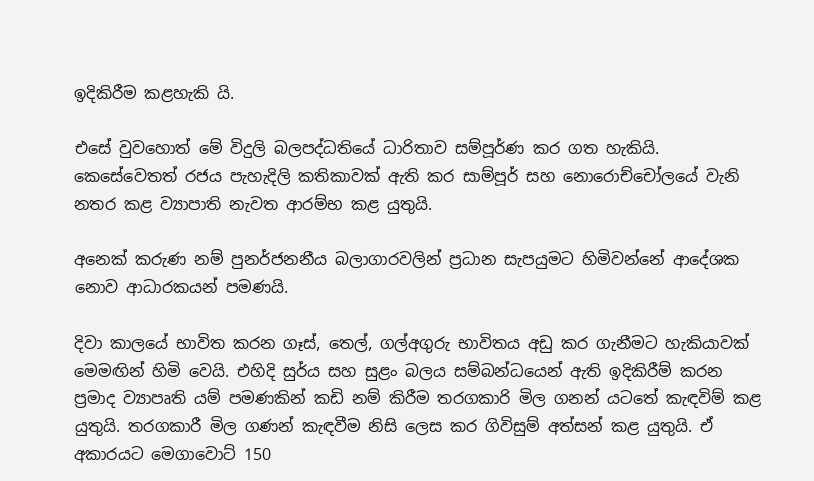ඉදිකිරීම කළහැකි යි.

එසේ වුවහොත් මේ විදුලි බලපද්ධතියේ ධාරිතාව සම්පූර්ණ කර ගත හැකියි. කෙසේවෙතත් රජය පැහැදිලි කතිකාවක් ඇති කර සාම්පූර් සහ නොරොච්චෝලයේ වැනි නතර කළ ව්‍යාපාති නැවත ආරම්භ කළ යුතුයි.

අනෙක් කරුණ නම් පුනර්ජනනීය බලාගාරවලින් ප්‍රධාන සැපයුමට හිමිවන්නේ ආදේශක නොව ආධාරකයන් පමණයි.

දිවා කාලයේ භාවිත කරන ගෑස්, තෙල්, ගල්අගුරු භාවිතය අඩු කර ගැනීමට හැකියාවක් මෙමඟින් හිමි වෙයි. එහිදි සුර්ය සහ සුළං බලය සම්බන්ධයෙන් ඇති ඉදිකිරීම් කරන ප්‍රමාද ව්‍යාපෘති යම් පමණකින් කඩි නම් කිරීම තරගකාරි මිල ගනන් යටතේ කැඳවිම් කළ යුතුයි. තරගකාරී මිල ගණන් කැඳවීම නිසි ලෙස කර ගිවිසුම් අත්සන් කළ යුතුයි. ඒ අකාරයට මෙගාවොට් 150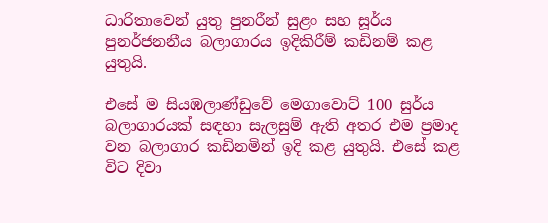ධාරිතාවෙන් යුතු පුනරීන් සුළං සහ සූර්ය පුනර්ජනනීය බලාගාරය ඉදිකිරීම් කඩිනම් කළ යුතුයි.

එසේ ම සියඹලාණ්ඩුවේ මෙගාවොට් 100 සුර්ය බලාගාරයක් සඳහා සැලසුම් ඇති අතර එම ප්‍රමාද වන බලාගාර කඩිනමින් ඉදි කළ යුතුයි. එසේ කළ විට දිවා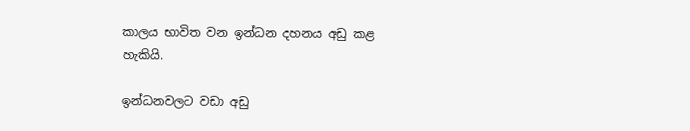කාලය භාවිත වන ඉන්ධන දහනය අඩු කළ හැකියි.

ඉන්ධනවලට වඩා අඩු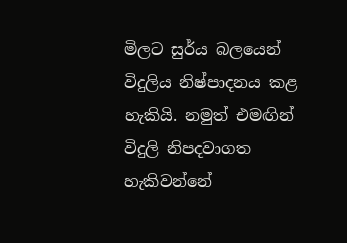මිලට සුර්ය බලයෙන් විදුලිය නිෂ්පාදනය කළ හැකියි. නමුත් එමඟින් විදුලි නිපදවාගත හැකිවන්නේ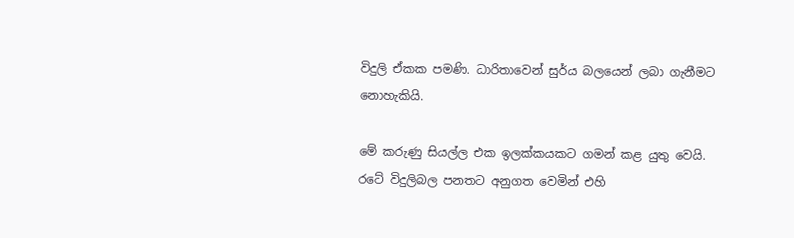විදුලි ඒකක පමණි. ධාරිතාවෙන් සුර්ය බලයෙන් ලබා ගැනීමට නොහැකියි.

මේ කරුණු සියල්ල එක ඉලක්කයකට ගමන් කළ යුතු වෙයි. රටේ විදුලිබල පනතට අනුගත වෙමින් එහි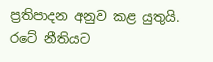ප්‍රතිපාදන අනුව කළ යුතුයි. රටේ නීතියට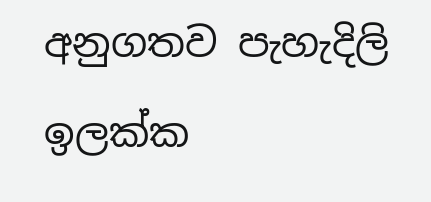අනුගතව පැහැදිලි ඉලක්ක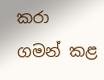කරා ගමන් කළ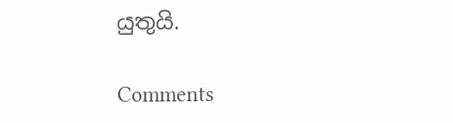යුතුයි.

Comments